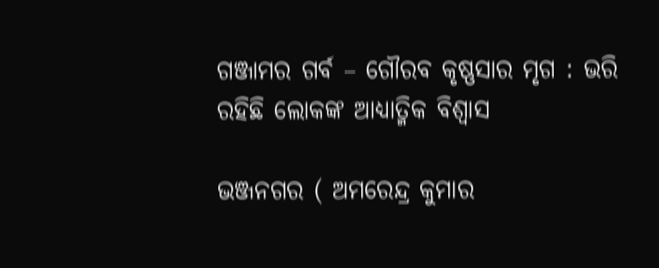ଗଞ୍ଜାମର ଗର୍ବ – ଗୌରବ କୃଷ୍ଣସାର ମୃଗ : ଭରି ରହିଛି ଲୋକଙ୍କ ଆଧ୍ୟାତ୍ମିକ ବିଶ୍ୱାସ

ଭଞ୍ଜନଗର ( ଅମରେନ୍ଦ୍ର କୁମାର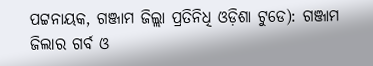ପଟ୍ଟନାୟକ, ଗଞ୍ଜାମ ଜିଲ୍ଲା ପ୍ରତିନିଧି ଓଡ଼ିଶା ଟୁଡେ): ଗଞ୍ଜାମ ଜିଲାର ଗର୍ବ ଓ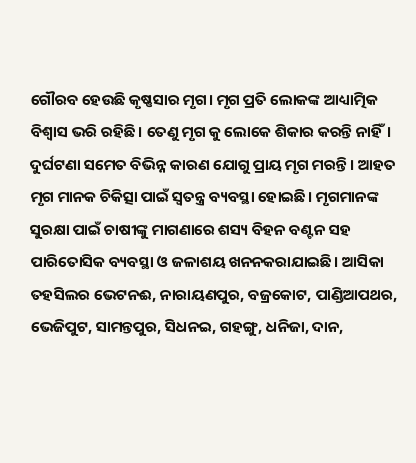ଗୌରବ ହେଉଛି କୃଷ୍ଣସାର ମୃଗ। ମୃଗ ପ୍ରତି ଲୋକଙ୍କ ଆଧ୍ୟାତ୍ମିକ ବିଶ୍ୱାସ ଭରି ରହିଛି। ତେଣୁ ମୃଗ କୁ ଲୋକେ ଶିକାର କରନ୍ତି ନାହିଁ। ଦୁର୍ଘଟଣା ସମେତ ବିଭିନ୍ନ କାରଣ ଯୋଗୁ ପ୍ରାୟ ମୃଗ ମରନ୍ତି। ଆହତ ମୃଗ ମାନକ ଚିକିତ୍ସା ପାଇଁ ସ୍ବତନ୍ତ୍ର ବ୍ୟବସ୍ଥା ହୋଇଛି। ମୃଗମାନଙ୍କ ସୁରକ୍ଷା ପାଇଁ ଚାଷୀଙ୍କୁ ମାଗଣାରେ ଶସ୍ୟ ବିହନ ବଣ୍ଟନ ସହ ପାରିତୋସିକ ବ୍ୟବସ୍ଥା ଓ ଜଳାଶୟ ଖନନକରାଯାଇଛି। ଆସିକା ତହସିଲର ଭେଟନଈ, ନାରାୟଣପୁର, ବଜ୍ରକୋଟ, ପାଣ୍ଡିଆପଥର, ଭେଜିପୁଟ, ସାମନ୍ତପୁର, ସିଧନଇ, ଗହଙ୍ଗୁ, ଧନିଜା, ଦାନ,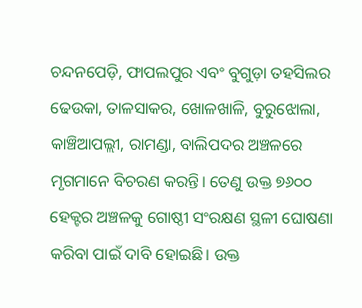ଚନ୍ଦନପେଡ଼ି, ଫାପଲପୁର ଏବଂ ବୁଗୁଡ଼ା ତହସିଲର ଢେଉକା, ତାଳସାକର, ଖୋଳଖାଳି, ବୁରୁଝୋଲା, କାଞ୍ଚିଆପଲ୍ଲୀ, ରାମଣ୍ଡା, ବାଲିପଦର ଅଞ୍ଚଳରେ ମୃଗମାନେ ବିଚରଣ କରନ୍ତି। ତେଣୁ ଉକ୍ତ ୭୬୦୦ ହେକ୍ଟର ଅଞ୍ଚଳକୁ ଗୋଷ୍ଠୀ ସଂରକ୍ଷଣ ସ୍ଥଳୀ ଘୋଷଣା କରିବା ପାଇଁ ଦାବି ହୋଇଛି। ଉକ୍ତ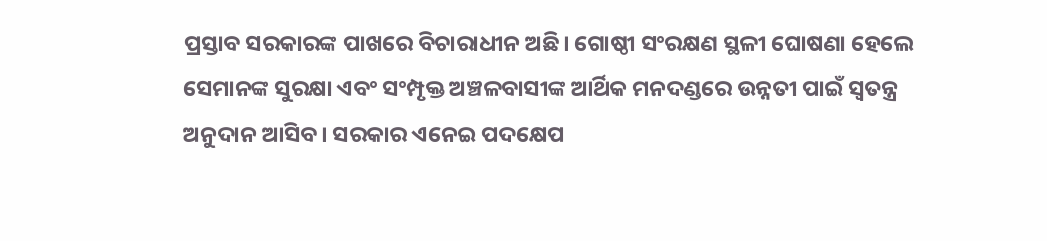ପ୍ରସ୍ତାବ ସରକାରଙ୍କ ପାଖରେ ବିଚାରାଧୀନ ଅଛି। ଗୋଷ୍ଠୀ ସଂରକ୍ଷଣ ସ୍ଥଳୀ ଘୋଷଣା ହେଲେ ସେମାନଙ୍କ ସୁରକ୍ଷା ଏବଂ ସଂମ୍ପୃକ୍ତ ଅଞ୍ଚଳବାସୀଙ୍କ ଆର୍ଥିକ ମନଦଣ୍ଡରେ ଉନ୍ନତୀ ପାଇଁ ସ୍ବତନ୍ତ୍ର ଅନୁଦାନ ଆସିବ। ସରକାର ଏନେଇ ପଦକ୍ଷେପ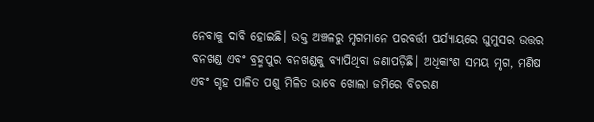ନେବାକୁ ଦାବି ହୋଇଛି। ଉକ୍ତ ଅଞ୍ଚଳରୁ ମୃଗମାନେ ପରବର୍ତ୍ତୀ ପର୍ଯ୍ୟାୟରେ ଘୁମୁସର ଉତ୍ତର ବନଖଣ୍ଡ ଏବଂ ବ୍ରହ୍ମପୁର ବନଖଣ୍ଡକୁ ବ୍ୟାପିଥିବା ଜଣାପଡ଼ିଛି। ଅଧିକାଂଶ ସମୟ ମୃଗ, ମଣିଷ ଏବଂ ଗୃହ ପାଳିତ ପଶୁ ମିଳିତ ଭାବେ ଖୋଲା ଜମିରେ ବିଚରଣ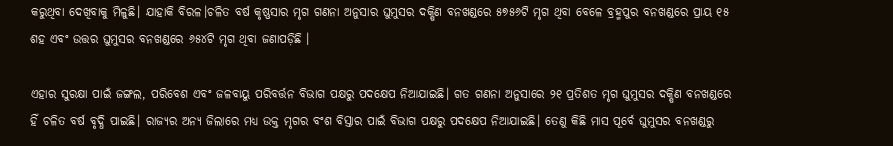କରୁଥିବା ଦେଖିବାକୁ ମିଳୁଛି। ଯାହାକି ବିରଳ।ଚଳିତ ବର୍ଷ କୃଷ୍ଣସାର ମୃଗ ଗଣନା ଅନୁସାର ଘୁମୁସର ଦକ୍ଷିଣ ବନଖଣ୍ଡରେ ୫୭୫୬ଟି ମୃଗ ଥିବା ବେଳେ ବ୍ରହ୍ମପୁର ବନଖଣ୍ଡରେ ପ୍ରାୟ ୧୫ ଶହ ଏବଂ ଉତ୍ତର ଘୁମୁସର ବନଖଣ୍ଡରେ ୬୫୪ଟି ମୃଗ ଥିବା ଜଣାପଡ଼ିଛି ।

ଏହାର ସୁରକ୍ଷା ପାଇଁ ଜଙ୍ଗଲ, ପରିବେଶ ଏବଂ ଜଳବାୟୁ ପରିବର୍ତ୍ତନ ବିଭାଗ ପକ୍ଷରୁ ପଦକ୍ଷେପ ନିଆଯାଇଛି। ଗତ ଗଣନା ଅନୁସାରେ ୨୧ ପ୍ରତିଶତ ମୃଗ ଘୁମୁସର ଦକ୍ଷିଣ ବନଖଣ୍ଡରେ ହିଁ ଚଳିତ ବର୍ଷ ବୃଦ୍ଧି ପାଇଛି। ରାଜ୍ୟର ଅନ୍ୟ ଜିଲାରେ ମଧ୍ୟ ଉକ୍ତ ମୃଗର ବଂଶ ବିସ୍ତାର ପାଇଁ ବିଭାଗ ପକ୍ଷରୁ ପଦକ୍ଷେପ ନିଆଯାଇଛି। ତେଣୁ କିଛି ମାସ ପୂର୍ବେ ଘୁମୁସର ବନଖଣ୍ଡରୁ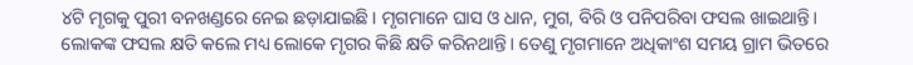୪ଟି ମୃଗକୁ ପୁରୀ ବନଖଣ୍ଡରେ ନେଇ ଛଡ଼ାଯାଇଛି। ମୃଗମାନେ ଘାସ ଓ ଧାନ, ମୁଗ, ବିରି ଓ ପନିପରିବା ଫସଲ ଖାଇଥାନ୍ତି। ଲୋକଙ୍କ ଫସଲ କ୍ଷତି କଲେ ମଧ୍ୟ ଲୋକେ ମୃଗର କିଛି କ୍ଷତି କରିନଥାନ୍ତି। ତେଣୁ ମୃଗମାନେ ଅଧିକାଂଶ ସମୟ ଗ୍ରାମ ଭିତରେ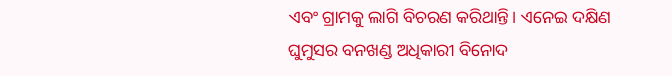ଏବଂ ଗ୍ରାମକୁ ଲାଗି ବିଚରଣ କରିଥାନ୍ତି। ଏନେଇ ଦକ୍ଷିଣ ଘୁମୁସର ବନଖଣ୍ଡ ଅଧିକାରୀ ବିନୋଦ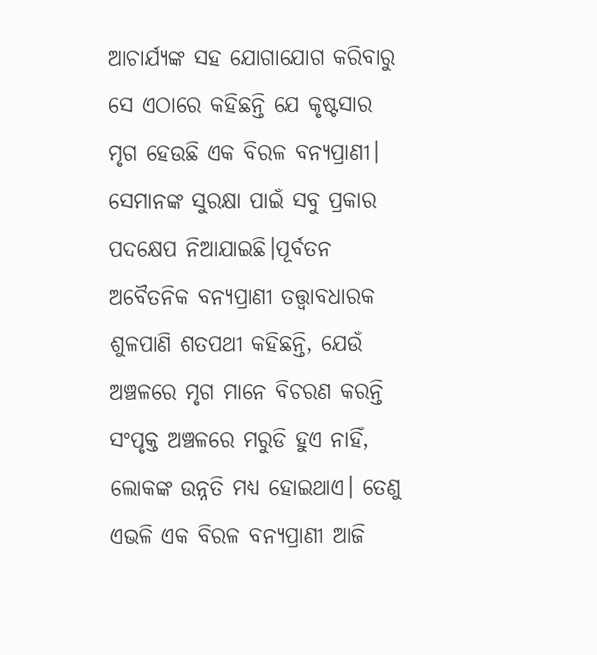ଆଚାର୍ଯ୍ୟଙ୍କ ସହ ଯୋଗାଯୋଗ କରିବାରୁ ସେ ଏଠାରେ କହିଛନ୍ତି ଯେ କୃଷ୍ଟସାର ମୃଗ ହେଉଛି ଏକ ବିରଳ ବନ୍ୟପ୍ରାଣୀ। ସେମାନଙ୍କ ସୁରକ୍ଷା ପାଇଁ ସବୁ ପ୍ରକାର ପଦକ୍ଷେପ ନିଆଯାଇଛି।ପୂର୍ବତନ ଅବୈତନିକ ବନ୍ୟପ୍ରାଣୀ ତତ୍ତ୍ୱାବଧାରକ ଶୁଳପାଣି ଶତପଥୀ କହିଛନ୍ତି, ଯେଉଁ ଅଞ୍ଚଳରେ ମୃଗ ମାନେ ବିଚରଣ କରନ୍ତି ସଂପୃକ୍ତ ଅଞ୍ଚଳରେ ମରୁଡି ହୁଏ ନାହିଁ, ଲୋକଙ୍କ ଉନ୍ନତି ମଧ୍ୟ ହୋଇଥାଏ। ତେଣୁ ଏଭଳି ଏକ ବିରଳ ବନ୍ୟପ୍ରାଣୀ ଆଜି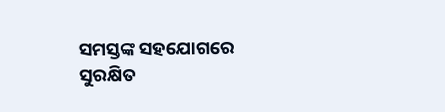ସମସ୍ତଙ୍କ ସହଯୋଗରେ ସୁରକ୍ଷିତ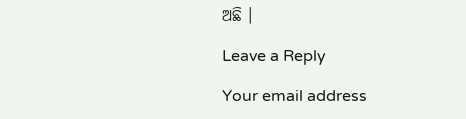ଅଛି ।

Leave a Reply

Your email address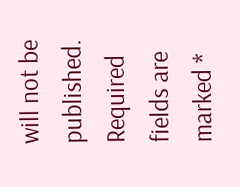will not be published. Required fields are marked *